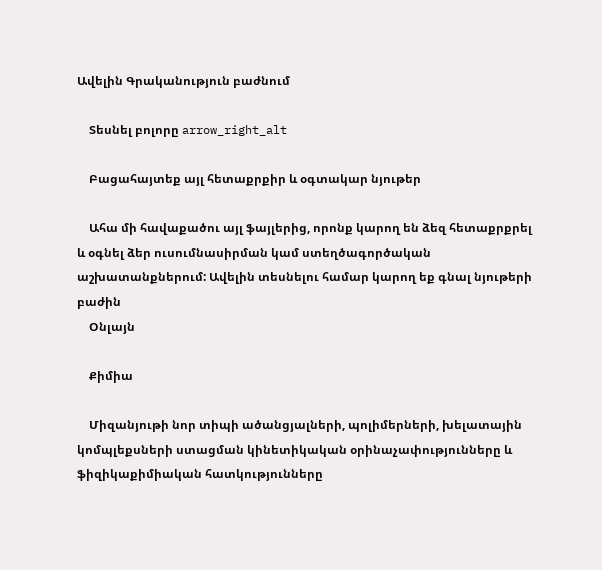Ավելին Գրականություն բաժնում

    Տեսնել բոլորը arrow_right_alt

    Բացահայտեք այլ հետաքրքիր և օգտակար նյութեր

    Ահա մի հավաքածու այլ ֆայլերից, որոնք կարող են ձեզ հետաքրքրել և օգնել ձեր ուսումնասիրման կամ ստեղծագործական աշխատանքներում: Ավելին տեսնելու համար կարող եք գնալ նյութերի բաժին
    Օնլայն

    Քիմիա

    Միզանյութի նոր տիպի ածանցյալների, պոլիմերների, խելատային կոմպլեքսների ստացման կինետիկական օրինաչափությունները և ֆիզիկաքիմիական հատկությունները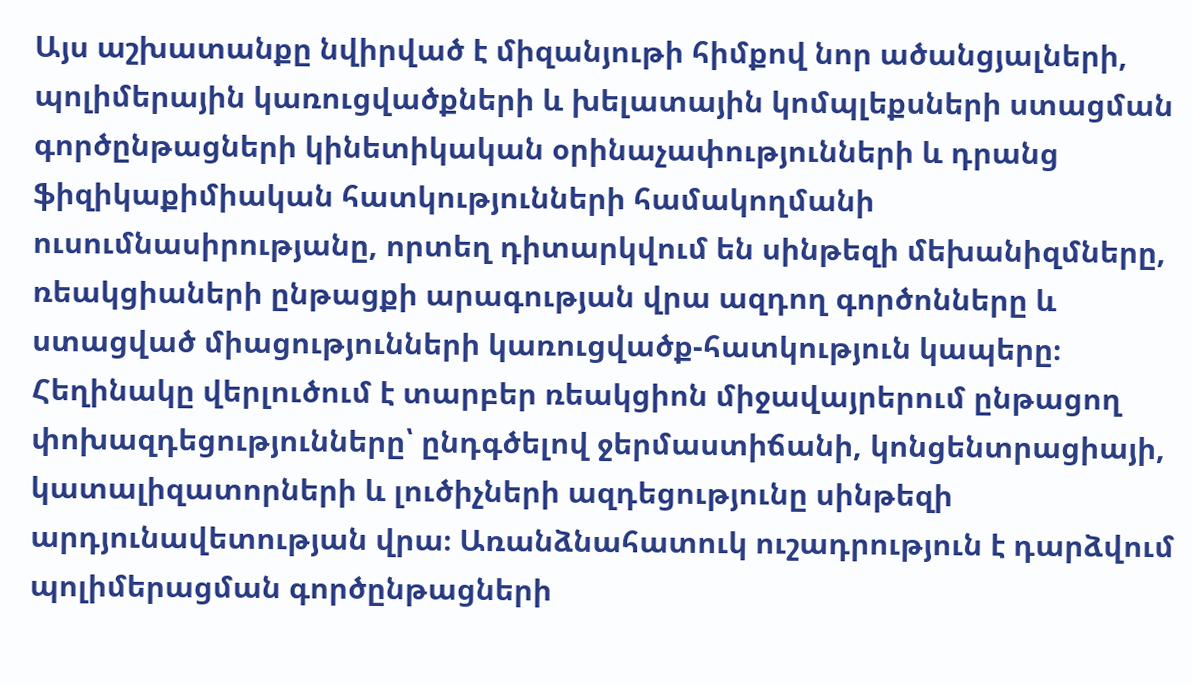Այս աշխատանքը նվիրված է միզանյութի հիմքով նոր ածանցյալների, պոլիմերային կառուցվածքների և խելատային կոմպլեքսների ստացման գործընթացների կինետիկական օրինաչափությունների և դրանց ֆիզիկաքիմիական հատկությունների համակողմանի ուսումնասիրությանը, որտեղ դիտարկվում են սինթեզի մեխանիզմները, ռեակցիաների ընթացքի արագության վրա ազդող գործոնները և ստացված միացությունների կառուցվածք-հատկություն կապերը։ Հեղինակը վերլուծում է տարբեր ռեակցիոն միջավայրերում ընթացող փոխազդեցությունները՝ ընդգծելով ջերմաստիճանի, կոնցենտրացիայի, կատալիզատորների և լուծիչների ազդեցությունը սինթեզի արդյունավետության վրա։ Առանձնահատուկ ուշադրություն է դարձվում պոլիմերացման գործընթացների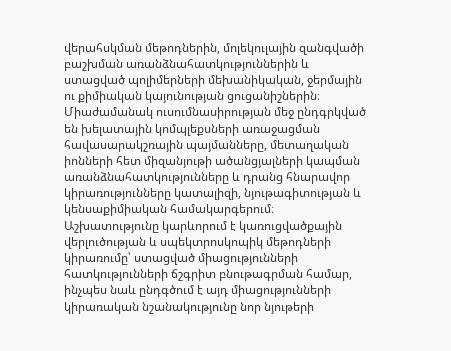վերահսկման մեթոդներին, մոլեկուլային զանգվածի բաշխման առանձնահատկություններին և ստացված պոլիմերների մեխանիկական, ջերմային ու քիմիական կայունության ցուցանիշներին։ Միաժամանակ ուսումնասիրության մեջ ընդգրկված են խելատային կոմպլեքսների առաջացման հավասարակշռային պայմանները, մետաղական իոնների հետ միզանյութի ածանցյալների կապման առանձնահատկությունները և դրանց հնարավոր կիրառությունները կատալիզի, նյութագիտության և կենսաքիմիական համակարգերում։ Աշխատությունը կարևորում է կառուցվածքային վերլուծության և սպեկտրոսկոպիկ մեթոդների կիրառումը՝ ստացված միացությունների հատկությունների ճշգրիտ բնութագրման համար, ինչպես նաև ընդգծում է այդ միացությունների կիրառական նշանակությունը նոր նյութերի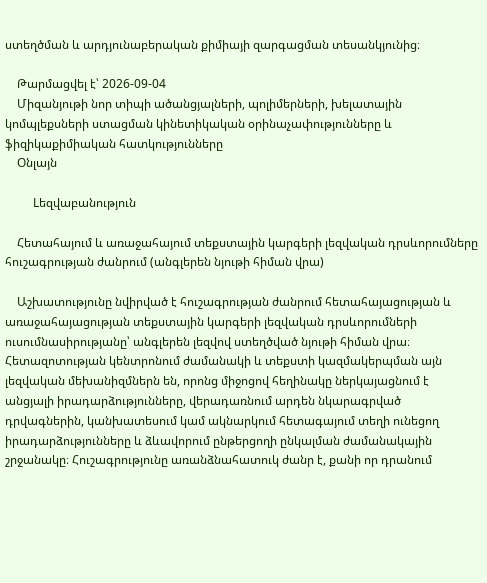ստեղծման և արդյունաբերական քիմիայի զարգացման տեսանկյունից։

    Թարմացվել է՝ 2026-09-04
    Միզանյութի նոր տիպի ածանցյալների, պոլիմերների, խելատային կոմպլեքսների ստացման կինետիկական օրինաչափությունները և ֆիզիկաքիմիական հատկությունները
    Օնլայն

    Lեզվաբանություն

    Հետահայում և առաջահայում տեքստային կարգերի լեզվական դրսևորումները հուշագրության ժանրում (անգլերեն նյութի հիման վրա)

    Աշխատությունը նվիրված է հուշագրության ժանրում հետահայացության և առաջահայացության տեքստային կարգերի լեզվական դրսևորումների ուսումնասիրությանը՝ անգլերեն լեզվով ստեղծված նյութի հիման վրա։ Հետազոտության կենտրոնում ժամանակի և տեքստի կազմակերպման այն լեզվական մեխանիզմներն են, որոնց միջոցով հեղինակը ներկայացնում է անցյալի իրադարձությունները, վերադառնում արդեն նկարագրված դրվագներին, կանխատեսում կամ ակնարկում հետագայում տեղի ունեցող իրադարձությունները և ձևավորում ընթերցողի ընկալման ժամանակային շրջանակը։ Հուշագրությունը առանձնահատուկ ժանր է, քանի որ դրանում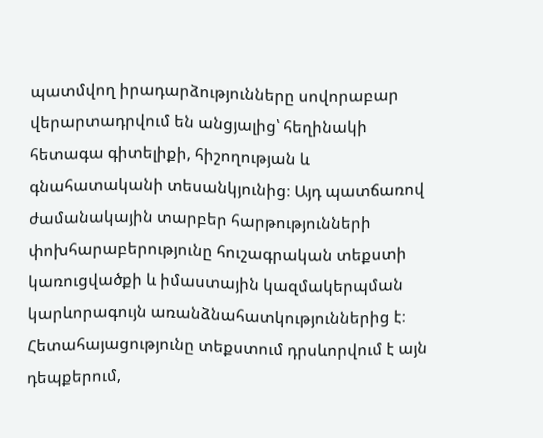պատմվող իրադարձությունները սովորաբար վերարտադրվում են անցյալից՝ հեղինակի հետագա գիտելիքի, հիշողության և գնահատականի տեսանկյունից։ Այդ պատճառով ժամանակային տարբեր հարթությունների փոխհարաբերությունը հուշագրական տեքստի կառուցվածքի և իմաստային կազմակերպման կարևորագույն առանձնահատկություններից է։ Հետահայացությունը տեքստում դրսևորվում է այն դեպքերում,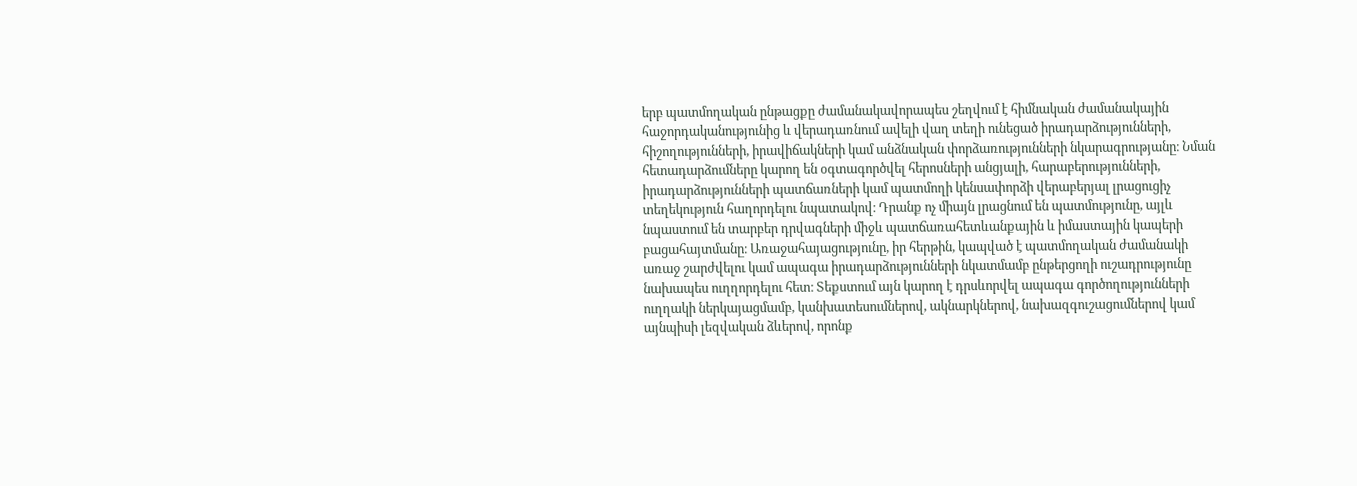երբ պատմողական ընթացքը ժամանակավորապես շեղվում է հիմնական ժամանակային հաջորդականությունից և վերադառնում ավելի վաղ տեղի ունեցած իրադարձությունների, հիշողությունների, իրավիճակների կամ անձնական փորձառությունների նկարագրությանը։ Նման հետադարձումները կարող են օգտագործվել հերոսների անցյալի, հարաբերությունների, իրադարձությունների պատճառների կամ պատմողի կենսափորձի վերաբերյալ լրացուցիչ տեղեկություն հաղորդելու նպատակով։ Դրանք ոչ միայն լրացնում են պատմությունը, այլև նպաստում են տարբեր դրվագների միջև պատճառահետևանքային և իմաստային կապերի բացահայտմանը։ Առաջահայացությունը, իր հերթին, կապված է պատմողական ժամանակի առաջ շարժվելու կամ ապագա իրադարձությունների նկատմամբ ընթերցողի ուշադրությունը նախապես ուղղորդելու հետ։ Տեքստում այն կարող է դրսևորվել ապագա գործողությունների ուղղակի ներկայացմամբ, կանխատեսումներով, ակնարկներով, նախազգուշացումներով կամ այնպիսի լեզվական ձևերով, որոնք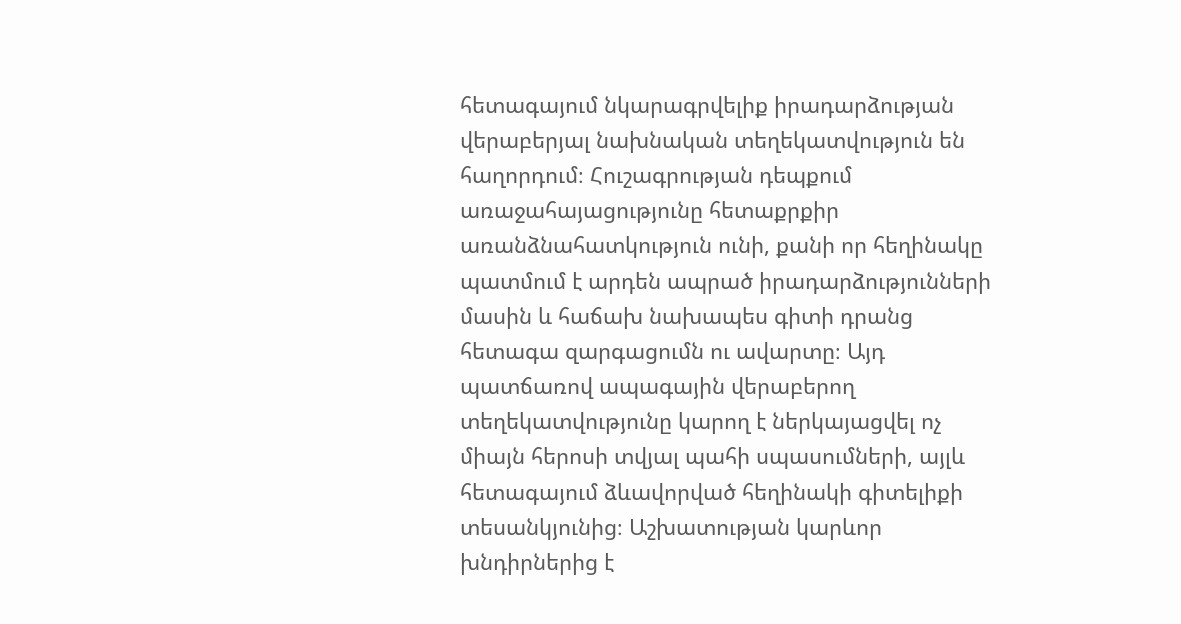հետագայում նկարագրվելիք իրադարձության վերաբերյալ նախնական տեղեկատվություն են հաղորդում։ Հուշագրության դեպքում առաջահայացությունը հետաքրքիր առանձնահատկություն ունի, քանի որ հեղինակը պատմում է արդեն ապրած իրադարձությունների մասին և հաճախ նախապես գիտի դրանց հետագա զարգացումն ու ավարտը։ Այդ պատճառով ապագային վերաբերող տեղեկատվությունը կարող է ներկայացվել ոչ միայն հերոսի տվյալ պահի սպասումների, այլև հետագայում ձևավորված հեղինակի գիտելիքի տեսանկյունից։ Աշխատության կարևոր խնդիրներից է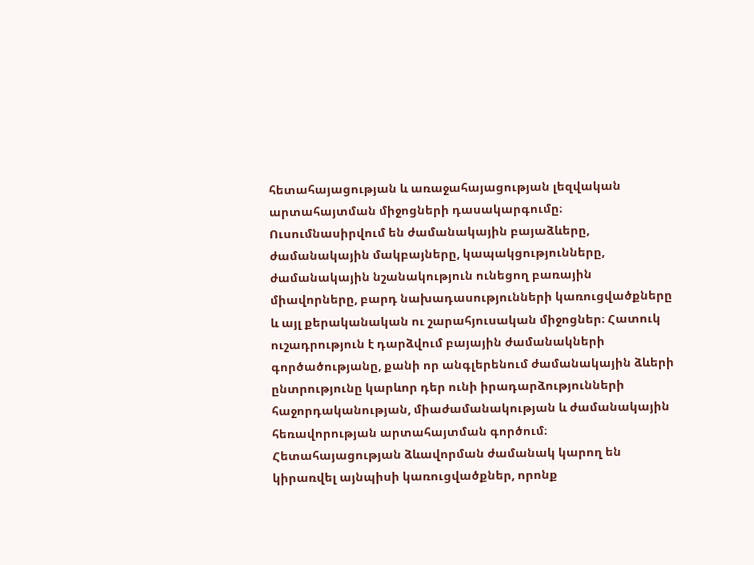հետահայացության և առաջահայացության լեզվական արտահայտման միջոցների դասակարգումը։ Ուսումնասիրվում են ժամանակային բայաձևերը, ժամանակային մակբայները, կապակցությունները, ժամանակային նշանակություն ունեցող բառային միավորները, բարդ նախադասությունների կառուցվածքները և այլ քերականական ու շարահյուսական միջոցներ։ Հատուկ ուշադրություն է դարձվում բայային ժամանակների գործածությանը, քանի որ անգլերենում ժամանակային ձևերի ընտրությունը կարևոր դեր ունի իրադարձությունների հաջորդականության, միաժամանակության և ժամանակային հեռավորության արտահայտման գործում։ Հետահայացության ձևավորման ժամանակ կարող են կիրառվել այնպիսի կառուցվածքներ, որոնք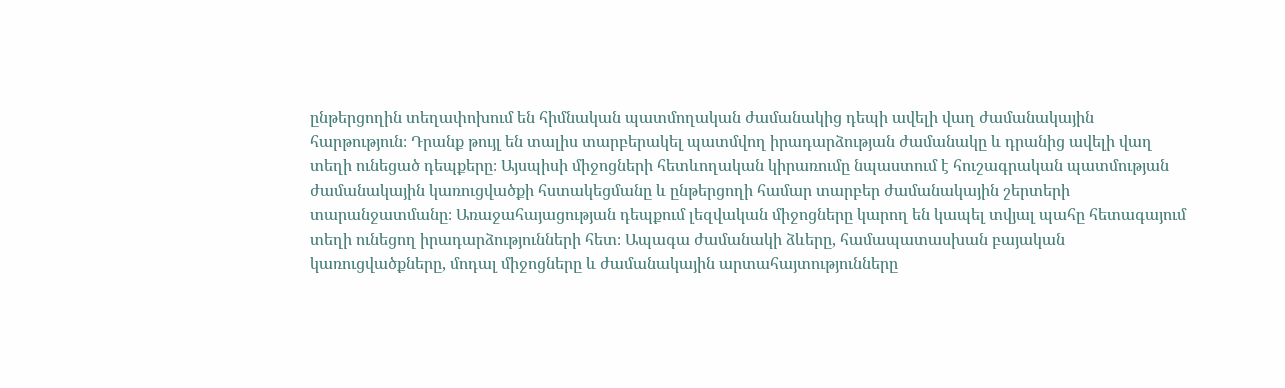ընթերցողին տեղափոխում են հիմնական պատմողական ժամանակից դեպի ավելի վաղ ժամանակային հարթություն։ Դրանք թույլ են տալիս տարբերակել պատմվող իրադարձության ժամանակը և դրանից ավելի վաղ տեղի ունեցած դեպքերը։ Այսպիսի միջոցների հետևողական կիրառումը նպաստում է հուշագրական պատմության ժամանակային կառուցվածքի հստակեցմանը և ընթերցողի համար տարբեր ժամանակային շերտերի տարանջատմանը։ Առաջահայացության դեպքում լեզվական միջոցները կարող են կապել տվյալ պահը հետագայում տեղի ունեցող իրադարձությունների հետ։ Ապագա ժամանակի ձևերը, համապատասխան բայական կառուցվածքները, մոդալ միջոցները և ժամանակային արտահայտությունները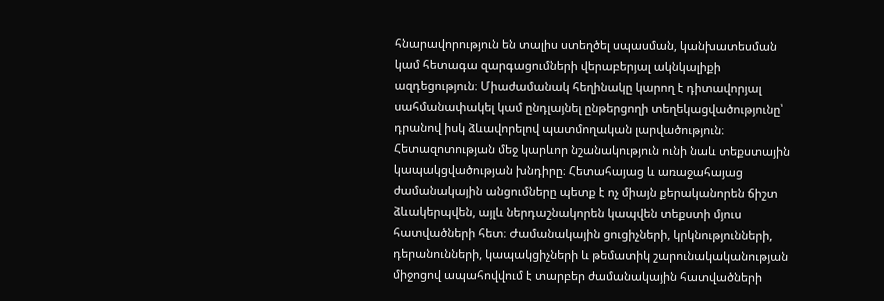հնարավորություն են տալիս ստեղծել սպասման, կանխատեսման կամ հետագա զարգացումների վերաբերյալ ակնկալիքի ազդեցություն։ Միաժամանակ հեղինակը կարող է դիտավորյալ սահմանափակել կամ ընդլայնել ընթերցողի տեղեկացվածությունը՝ դրանով իսկ ձևավորելով պատմողական լարվածություն։ Հետազոտության մեջ կարևոր նշանակություն ունի նաև տեքստային կապակցվածության խնդիրը։ Հետահայաց և առաջահայաց ժամանակային անցումները պետք է ոչ միայն քերականորեն ճիշտ ձևակերպվեն, այլև ներդաշնակորեն կապվեն տեքստի մյուս հատվածների հետ։ Ժամանակային ցուցիչների, կրկնությունների, դերանունների, կապակցիչների և թեմատիկ շարունակականության միջոցով ապահովվում է տարբեր ժամանակային հատվածների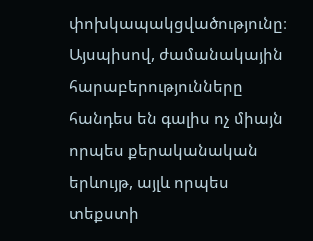փոխկապակցվածությունը։ Այսպիսով, ժամանակային հարաբերությունները հանդես են գալիս ոչ միայն որպես քերականական երևույթ, այլև որպես տեքստի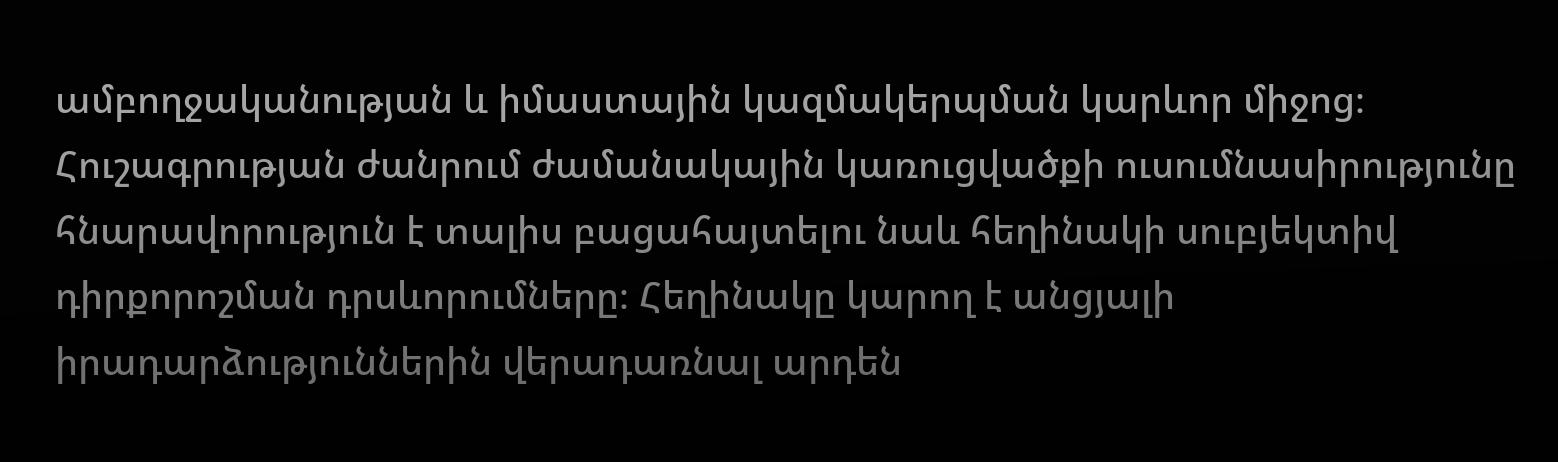ամբողջականության և իմաստային կազմակերպման կարևոր միջոց։ Հուշագրության ժանրում ժամանակային կառուցվածքի ուսումնասիրությունը հնարավորություն է տալիս բացահայտելու նաև հեղինակի սուբյեկտիվ դիրքորոշման դրսևորումները։ Հեղինակը կարող է անցյալի իրադարձություններին վերադառնալ արդեն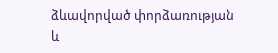ձևավորված փորձառության և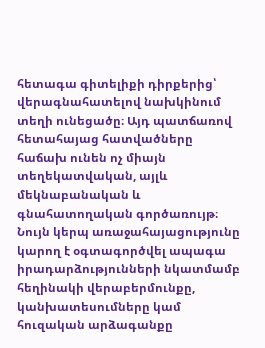հետագա գիտելիքի դիրքերից՝ վերագնահատելով նախկինում տեղի ունեցածը։ Այդ պատճառով հետահայաց հատվածները հաճախ ունեն ոչ միայն տեղեկատվական, այլև մեկնաբանական և գնահատողական գործառույթ։ Նույն կերպ առաջահայացությունը կարող է օգտագործվել ապագա իրադարձությունների նկատմամբ հեղինակի վերաբերմունքը, կանխատեսումները կամ հուզական արձագանքը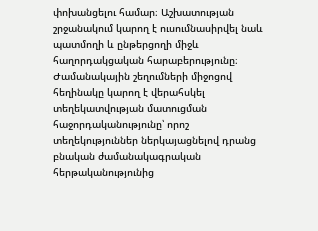փոխանցելու համար։ Աշխատության շրջանակում կարող է ուսումնասիրվել նաև պատմողի և ընթերցողի միջև հաղորդակցական հարաբերությունը։ Ժամանակային շեղումների միջոցով հեղինակը կարող է վերահսկել տեղեկատվության մատուցման հաջորդականությունը՝ որոշ տեղեկություններ ներկայացնելով դրանց բնական ժամանակագրական հերթականությունից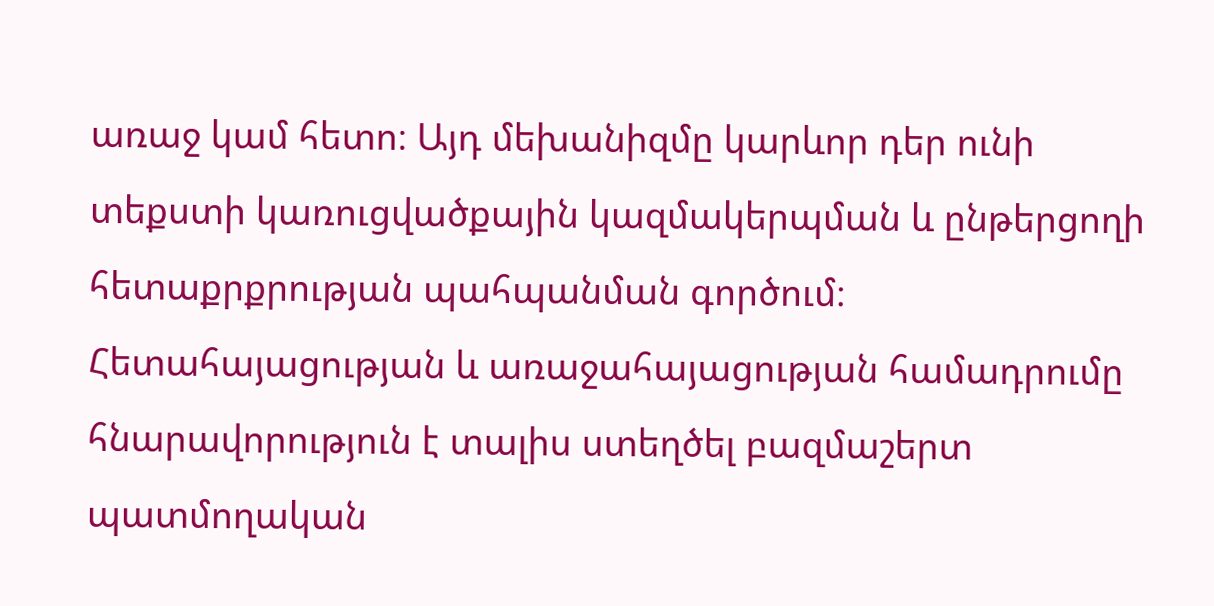առաջ կամ հետո։ Այդ մեխանիզմը կարևոր դեր ունի տեքստի կառուցվածքային կազմակերպման և ընթերցողի հետաքրքրության պահպանման գործում։ Հետահայացության և առաջահայացության համադրումը հնարավորություն է տալիս ստեղծել բազմաշերտ պատմողական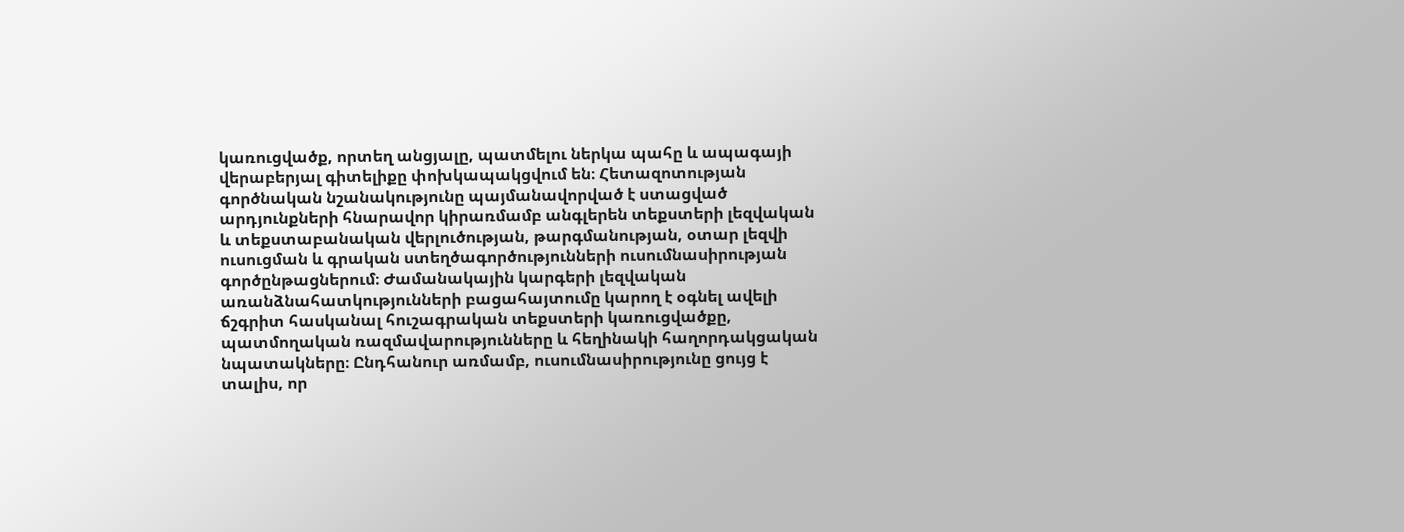կառուցվածք, որտեղ անցյալը, պատմելու ներկա պահը և ապագայի վերաբերյալ գիտելիքը փոխկապակցվում են։ Հետազոտության գործնական նշանակությունը պայմանավորված է ստացված արդյունքների հնարավոր կիրառմամբ անգլերեն տեքստերի լեզվական և տեքստաբանական վերլուծության, թարգմանության, օտար լեզվի ուսուցման և գրական ստեղծագործությունների ուսումնասիրության գործընթացներում։ Ժամանակային կարգերի լեզվական առանձնահատկությունների բացահայտումը կարող է օգնել ավելի ճշգրիտ հասկանալ հուշագրական տեքստերի կառուցվածքը, պատմողական ռազմավարությունները և հեղինակի հաղորդակցական նպատակները։ Ընդհանուր առմամբ, ուսումնասիրությունը ցույց է տալիս, որ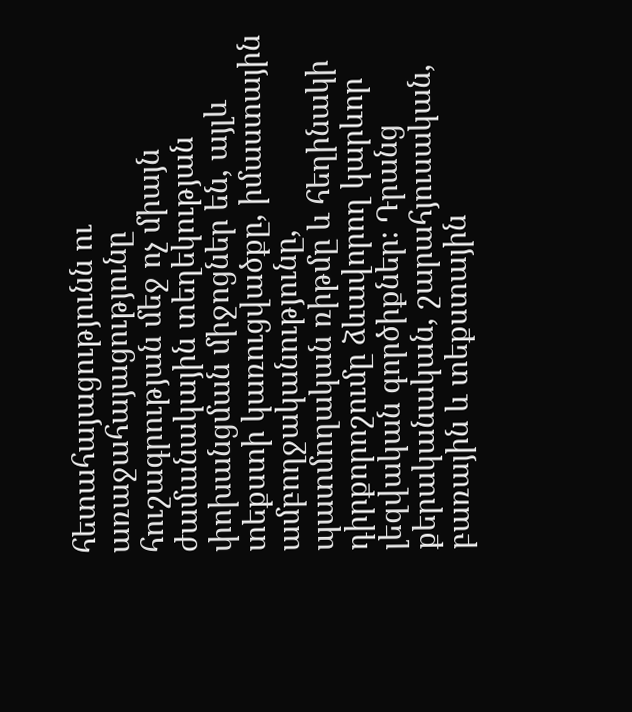հետահայացությունն ու առաջահայացությունը հուշագրության մեջ ոչ միայն ժամանակային տեղեկության փոխանցման միջոցներ են, այլև տեքստի կառուցվածքը, իմաստային ամբողջականությունը, պատմողական ռիթմը և հեղինակի դիրքորոշումը ձևավորող կարևոր լեզվական գործիքներ։ Դրանց քերականական, շարահյուսական, բառային և տեքստային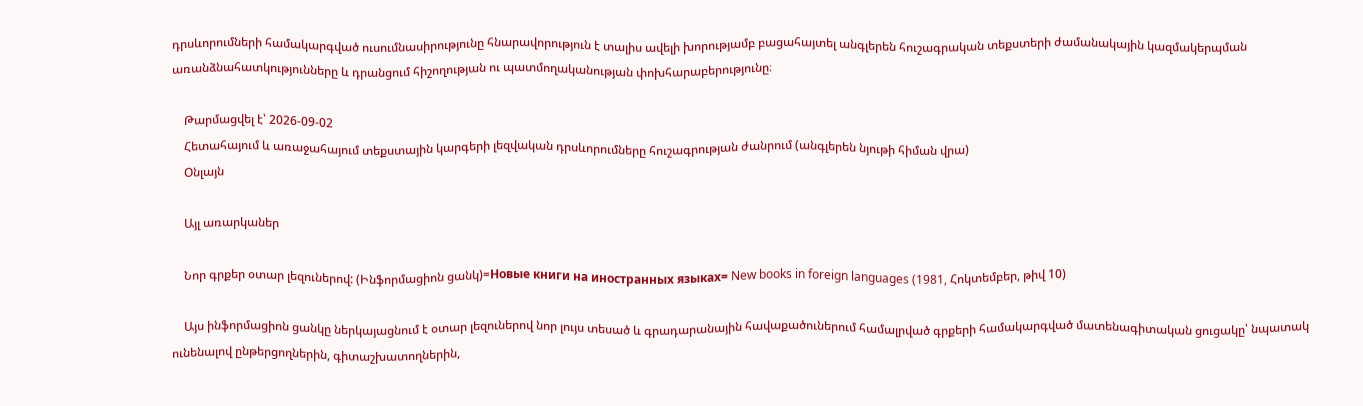դրսևորումների համակարգված ուսումնասիրությունը հնարավորություն է տալիս ավելի խորությամբ բացահայտել անգլերեն հուշագրական տեքստերի ժամանակային կազմակերպման առանձնահատկությունները և դրանցում հիշողության ու պատմողականության փոխհարաբերությունը։

    Թարմացվել է՝ 2026-09-02
    Հետահայում և առաջահայում տեքստային կարգերի լեզվական դրսևորումները հուշագրության ժանրում (անգլերեն նյութի հիման վրա)
    Օնլայն

    Այլ առարկաներ

    Նոր գրքեր օտար լեզուներով: (Ինֆորմացիոն ցանկ)=Новые книги на иностранных языках= New books in foreign languages (1981, Հոկտեմբեր, թիվ 10)

    Այս ինֆորմացիոն ցանկը ներկայացնում է օտար լեզուներով նոր լույս տեսած և գրադարանային հավաքածուներում համալրված գրքերի համակարգված մատենագիտական ցուցակը՝ նպատակ ունենալով ընթերցողներին, գիտաշխատողներին,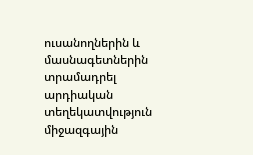ուսանողներին և մասնագետներին տրամադրել արդիական տեղեկատվություն միջազգային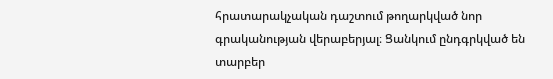հրատարակչական դաշտում թողարկված նոր գրականության վերաբերյալ։ Ցանկում ընդգրկված են տարբեր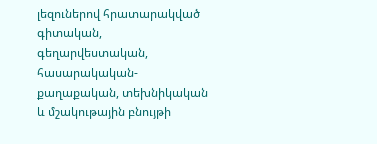լեզուներով հրատարակված գիտական, գեղարվեստական, հասարակական-քաղաքական, տեխնիկական և մշակութային բնույթի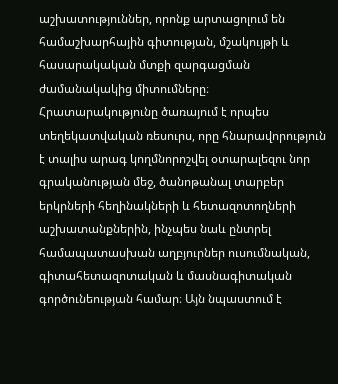աշխատություններ, որոնք արտացոլում են համաշխարհային գիտության, մշակույթի և հասարակական մտքի զարգացման ժամանակակից միտումները։ Հրատարակությունը ծառայում է որպես տեղեկատվական ռեսուրս, որը հնարավորություն է տալիս արագ կողմնորոշվել օտարալեզու նոր գրականության մեջ, ծանոթանալ տարբեր երկրների հեղինակների և հետազոտողների աշխատանքներին, ինչպես նաև ընտրել համապատասխան աղբյուրներ ուսումնական, գիտահետազոտական և մասնագիտական գործունեության համար։ Այն նպաստում է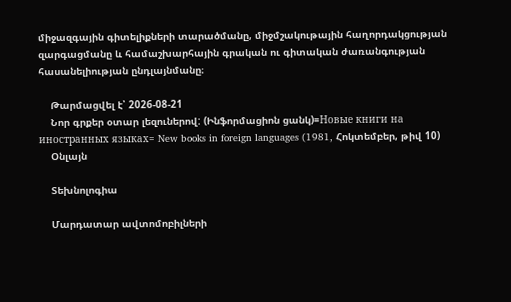միջազգային գիտելիքների տարածմանը, միջմշակութային հաղորդակցության զարգացմանը և համաշխարհային գրական ու գիտական ժառանգության հասանելիության ընդլայնմանը։

    Թարմացվել է՝ 2026-08-21
    Նոր գրքեր օտար լեզուներով: (Ինֆորմացիոն ցանկ)=Новые книги на иностранных языках= New books in foreign languages (1981, Հոկտեմբեր, թիվ 10)
    Օնլայն

    Տեխնոլոգիա

    Մարդատար ավտոմոբիլների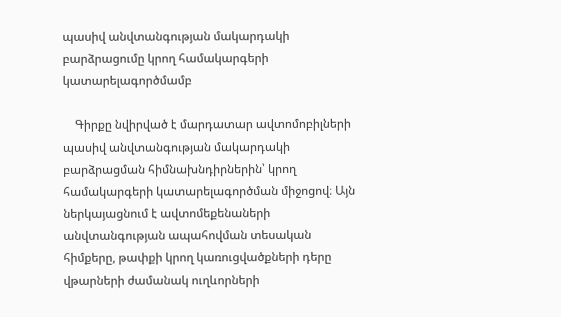պասիվ անվտանգության մակարդակի բարձրացումը կրող համակարգերի կատարելագործմամբ

    Գիրքը նվիրված է մարդատար ավտոմոբիլների պասիվ անվտանգության մակարդակի բարձրացման հիմնախնդիրներին՝ կրող համակարգերի կատարելագործման միջոցով։ Այն ներկայացնում է ավտոմեքենաների անվտանգության ապահովման տեսական հիմքերը, թափքի կրող կառուցվածքների դերը վթարների ժամանակ ուղևորների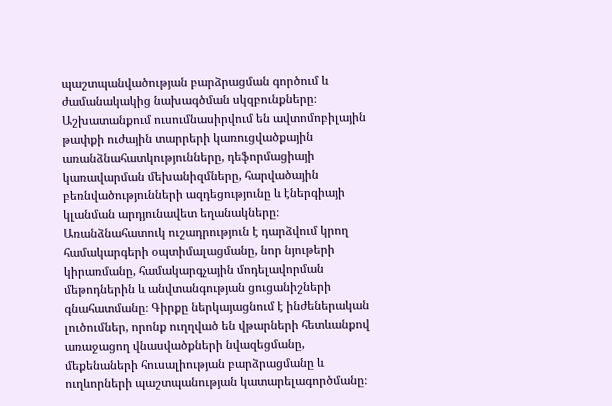պաշտպանվածության բարձրացման գործում և ժամանակակից նախագծման սկզբունքները։ Աշխատանքում ուսումնասիրվում են ավտոմոբիլային թափքի ուժային տարրերի կառուցվածքային առանձնահատկությունները, դեֆորմացիայի կառավարման մեխանիզմները, հարվածային բեռնվածությունների ազդեցությունը և էներգիայի կլանման արդյունավետ եղանակները։ Առանձնահատուկ ուշադրություն է դարձվում կրող համակարգերի օպտիմալացմանը, նոր նյութերի կիրառմանը, համակարգչային մոդելավորման մեթոդներին և անվտանգության ցուցանիշների գնահատմանը։ Գիրքը ներկայացնում է ինժեներական լուծումներ, որոնք ուղղված են վթարների հետևանքով առաջացող վնասվածքների նվազեցմանը, մեքենաների հուսալիության բարձրացմանը և ուղևորների պաշտպանության կատարելագործմանը։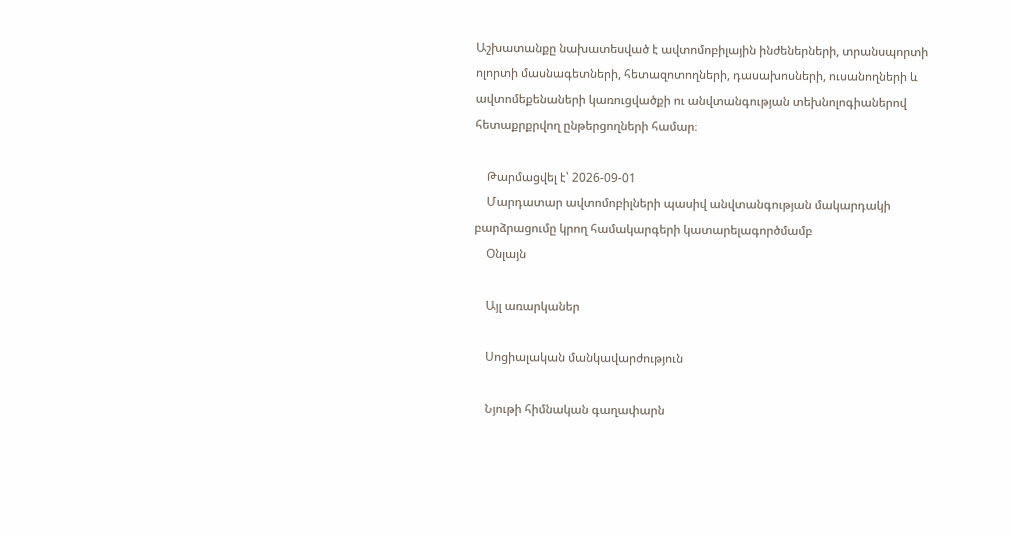Աշխատանքը նախատեսված է ավտոմոբիլային ինժեներների, տրանսպորտի ոլորտի մասնագետների, հետազոտողների, դասախոսների, ուսանողների և ավտոմեքենաների կառուցվածքի ու անվտանգության տեխնոլոգիաներով հետաքրքրվող ընթերցողների համար։

    Թարմացվել է՝ 2026-09-01
    Մարդատար ավտոմոբիլների պասիվ անվտանգության մակարդակի բարձրացումը կրող համակարգերի կատարելագործմամբ
    Օնլայն

    Այլ առարկաներ

    Սոցիալական մանկավարժություն

    Նյութի հիմնական գաղափարն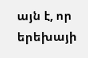այն է, որ երեխայի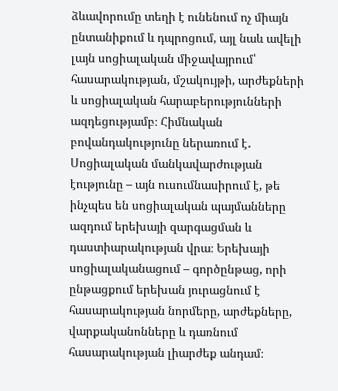ձևավորումը տեղի է ունենում ոչ միայն ընտանիքում և դպրոցում, այլ նաև ավելի լայն սոցիալական միջավայրում՝ հասարակության, մշակույթի, արժեքների և սոցիալական հարաբերությունների ազդեցությամբ։ Հիմնական բովանդակությունը ներառում է․ Սոցիալական մանկավարժության էությունը – այն ուսումնասիրում է, թե ինչպես են սոցիալական պայմանները ազդում երեխայի զարգացման և դաստիարակության վրա։ Երեխայի սոցիալականացում – գործընթաց, որի ընթացքում երեխան յուրացնում է հասարակության նորմերը, արժեքները, վարքականոնները և դառնում հասարակության լիարժեք անդամ։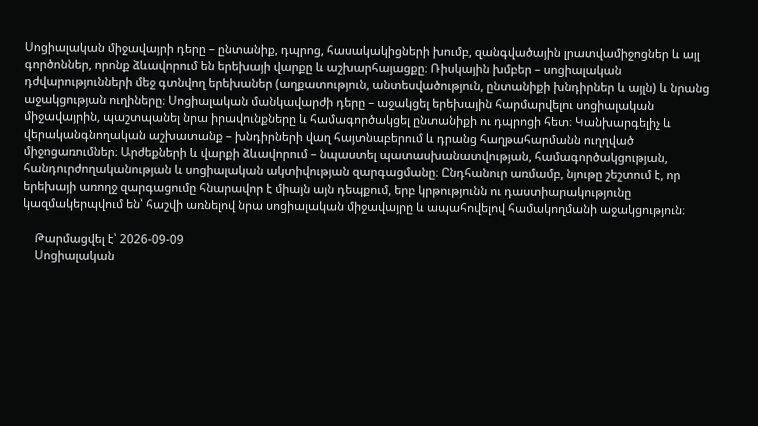Սոցիալական միջավայրի դերը – ընտանիք, դպրոց, հասակակիցների խումբ, զանգվածային լրատվամիջոցներ և այլ գործոններ, որոնք ձևավորում են երեխայի վարքը և աշխարհայացքը։ Ռիսկային խմբեր – սոցիալական դժվարությունների մեջ գտնվող երեխաներ (աղքատություն, անտեսվածություն, ընտանիքի խնդիրներ և այլն) և նրանց աջակցության ուղիները։ Սոցիալական մանկավարժի դերը – աջակցել երեխային հարմարվելու սոցիալական միջավայրին, պաշտպանել նրա իրավունքները և համագործակցել ընտանիքի ու դպրոցի հետ։ Կանխարգելիչ և վերականգնողական աշխատանք – խնդիրների վաղ հայտնաբերում և դրանց հաղթահարմանն ուղղված միջոցառումներ։ Արժեքների և վարքի ձևավորում – նպաստել պատասխանատվության, համագործակցության, հանդուրժողականության և սոցիալական ակտիվության զարգացմանը։ Ընդհանուր առմամբ, նյութը շեշտում է, որ երեխայի առողջ զարգացումը հնարավոր է միայն այն դեպքում, երբ կրթությունն ու դաստիարակությունը կազմակերպվում են՝ հաշվի առնելով նրա սոցիալական միջավայրը և ապահովելով համակողմանի աջակցություն։

    Թարմացվել է՝ 2026-09-09
    Սոցիալական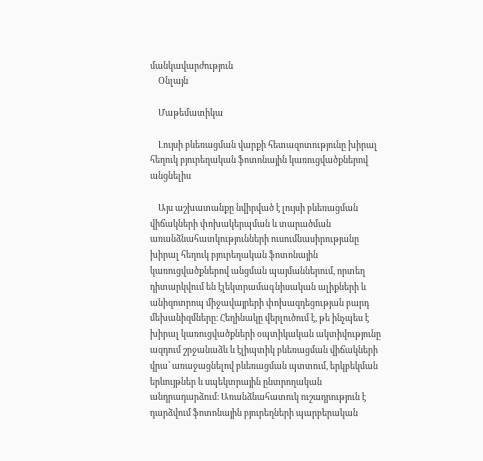մանկավարժություն
    Օնլայն

    Մաթեմատիկա

    Լույսի բևեռացման վարքի հետազոտությունը խիրալ հեղուկ բյուրեղական ֆոտոնային կառուցվածքներով անցնելիս

    Այս աշխատանքը նվիրված է լույսի բևեռացման վիճակների փոխակերպման և տարածման առանձնահատկությունների ուսումնասիրությանը խիրալ հեղուկ բյուրեղական ֆոտոնային կառուցվածքներով անցման պայմաններում, որտեղ դիտարկվում են էլեկտրամագնիսական ալիքների և անիզոտրոպ միջավայրերի փոխազդեցության բարդ մեխանիզմները։ Հեղինակը վերլուծում է, թե ինչպես է խիրալ կառուցվածքների օպտիկական ակտիվությունը ազդում շրջանաձև և էլիպտիկ բևեռացման վիճակների վրա՝ առաջացնելով բևեռացման պտտում, երկբեկման երևույթներ և սպեկտրային ընտրողական անդրադարձում։ Առանձնահատուկ ուշադրություն է դարձվում ֆոտոնային բյուրեղների պարբերական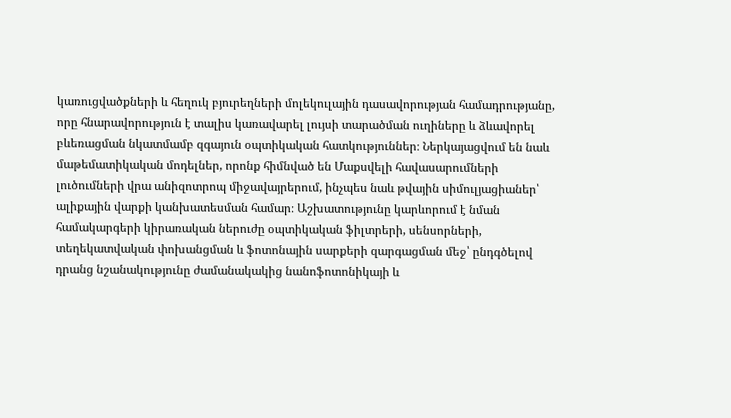կառուցվածքների և հեղուկ բյուրեղների մոլեկուլային դասավորության համադրությանը, որը հնարավորություն է տալիս կառավարել լույսի տարածման ուղիները և ձևավորել բևեռացման նկատմամբ զգայուն օպտիկական հատկություններ։ Ներկայացվում են նաև մաթեմատիկական մոդելներ, որոնք հիմնված են Մաքսվելի հավասարումների լուծումների վրա անիզոտրոպ միջավայրերում, ինչպես նաև թվային սիմուլյացիաներ՝ ալիքային վարքի կանխատեսման համար։ Աշխատությունը կարևորում է նման համակարգերի կիրառական ներուժը օպտիկական ֆիլտրերի, սենսորների, տեղեկատվական փոխանցման և ֆոտոնային սարքերի զարգացման մեջ՝ ընդգծելով դրանց նշանակությունը ժամանակակից նանոֆոտոնիկայի և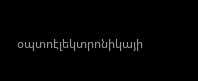օպտոէլեկտրոնիկայի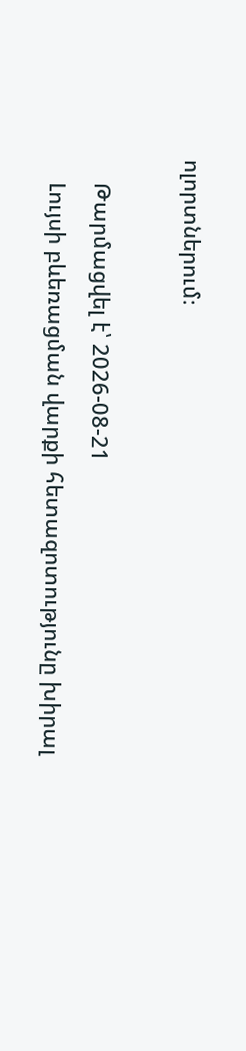ոլորտներում։

    Թարմացվել է՝ 2026-08-21
    Լույսի բևեռացման վարքի հետազոտությունը խիրալ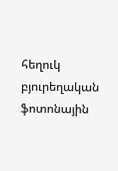հեղուկ բյուրեղական ֆոտոնային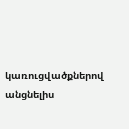կառուցվածքներով անցնելիս